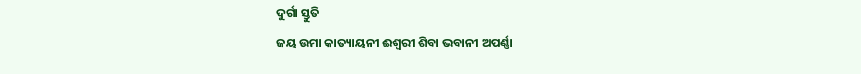ଦୁର୍ଗା ସ୍ତୁତି
ଜୟ ଉମା କାତ୍ୟାୟନୀ ଈଶ୍ୱରୀ ଶିବା ଭବାନୀ ଅପର୍ଣ୍ଣା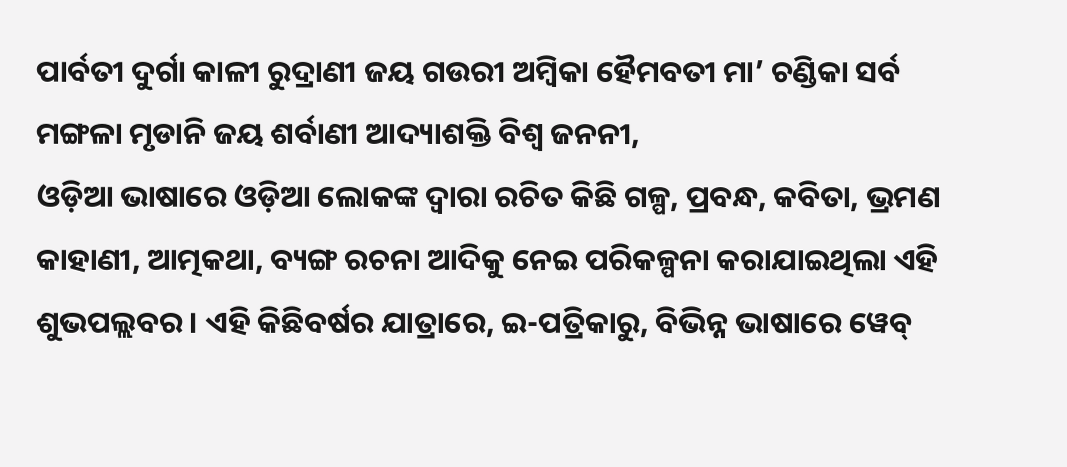ପାର୍ବତୀ ଦୁର୍ଗା କାଳୀ ରୁଦ୍ରାଣୀ ଜୟ ଗଉରୀ ଅମ୍ବିକା ହୈମବତୀ ମା’ ଚଣ୍ଡିକା ସର୍ବ ମଙ୍ଗଳା ମୃଡାନି ଜୟ ଶର୍ବାଣୀ ଆଦ୍ୟାଶକ୍ତି ବିଶ୍ୱ ଜନନୀ,
ଓଡ଼ିଆ ଭାଷାରେ ଓଡ଼ିଆ ଲୋକଙ୍କ ଦ୍ୱାରା ରଚିତ କିଛି ଗଳ୍ପ, ପ୍ରବନ୍ଧ, କବିତା, ଭ୍ରମଣ କାହାଣୀ, ଆତ୍ମକଥା, ବ୍ୟଙ୍ଗ ରଚନା ଆଦିକୁ ନେଇ ପରିକଳ୍ପନା କରାଯାଇଥିଲା ଏହି ଶୁଭପଲ୍ଲବର । ଏହି କିଛିବର୍ଷର ଯାତ୍ରାରେ, ଇ-ପତ୍ରିକାରୁ, ବିଭିନ୍ନ ଭାଷାରେ ୱେବ୍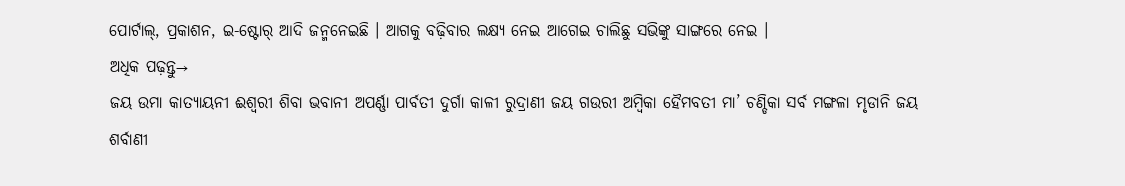ପୋର୍ଟାଲ୍, ପ୍ରକାଶନ, ଇ-ଷ୍ଟୋର୍ ଆଦି ଜନ୍ମନେଇଛି । ଆଗକୁ ବଢ଼ିବାର ଲକ୍ଷ୍ୟ ନେଇ ଆଗେଇ ଚାଲିଛୁ ସଭିଙ୍କୁ ସାଙ୍ଗରେ ନେଇ ।
ଅଧିକ ପଢ଼ନ୍ତୁ→
ଜୟ ଉମା କାତ୍ୟାୟନୀ ଈଶ୍ୱରୀ ଶିବା ଭବାନୀ ଅପର୍ଣ୍ଣା ପାର୍ବତୀ ଦୁର୍ଗା କାଳୀ ରୁଦ୍ରାଣୀ ଜୟ ଗଉରୀ ଅମ୍ବିକା ହୈମବତୀ ମା’ ଚଣ୍ଡିକା ସର୍ବ ମଙ୍ଗଳା ମୃଡାନି ଜୟ ଶର୍ବାଣୀ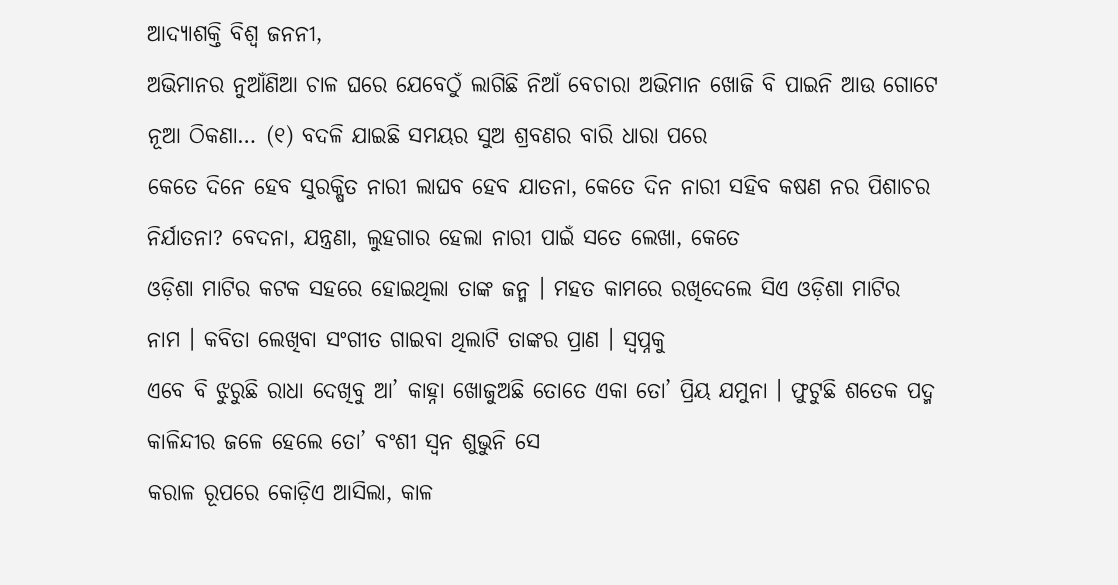ଆଦ୍ୟାଶକ୍ତି ବିଶ୍ୱ ଜନନୀ,
ଅଭିମାନର ନୁଆଁଣିଆ ଚାଳ ଘରେ ଯେବେଠୁଁ ଲାଗିଛି ନିଆଁ ବେଚାରା ଅଭିମାନ ଖୋଜି ବି ପାଇନି ଆଉ ଗୋଟେ ନୂଆ ଠିକଣା… (୧) ବଦଳି ଯାଇଛି ସମୟର ସୁଅ ଶ୍ରବଣର ବାରି ଧାରା ପରେ
କେତେ ଦିନେ ହେବ ସୁରକ୍ଷିତ ନାରୀ ଲାଘବ ହେବ ଯାତନା, କେତେ ଦିନ ନାରୀ ସହିବ କଷଣ ନର ପିଶାଚର ନିର୍ଯାତନା? ବେଦନା, ଯନ୍ତ୍ରଣା, ଲୁହଗାର ହେଲା ନାରୀ ପାଇଁ ସତେ ଲେଖା, କେତେ
ଓଡ଼ିଶା ମାଟିର କଟକ ସହରେ ହୋଇଥିଲା ତାଙ୍କ ଜନ୍ମ । ମହତ କାମରେ ରଖିଦେଲେ ସିଏ ଓଡ଼ିଶା ମାଟିର ନାମ । କବିତା ଲେଖିବା ସଂଗୀତ ଗାଇବା ଥିଲାଟି ତାଙ୍କର ପ୍ରାଣ । ସ୍ୱପ୍ନକୁ
ଏବେ ବି ଝୁରୁଛି ରାଧା ଦେଖିବୁ ଆ’ କାହ୍ନା ଖୋଜୁଅଛି ତୋତେ ଏକା ତୋ’ ପ୍ରିୟ ଯମୁନା । ଫୁଟୁଛି ଶତେକ ପଦ୍ମ କାଳିନ୍ଦୀର ଜଳେ ହେଲେ ତୋ’ ବଂଶୀ ସ୍ୱନ ଶୁଭୁନି ସେ
କରାଳ ରୂପରେ କୋଡ଼ିଏ ଆସିଲା, କାଳ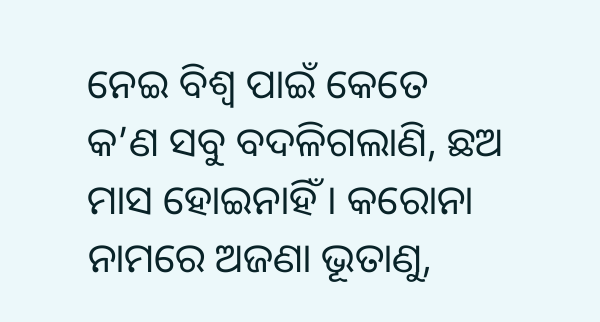ନେଇ ବିଶ୍ୱ ପାଇଁ କେତେ କ’ଣ ସବୁ ବଦଳିଗଲାଣି, ଛଅ ମାସ ହୋଇନାହିଁ । କରୋନା ନାମରେ ଅଜଣା ଭୂତାଣୁ,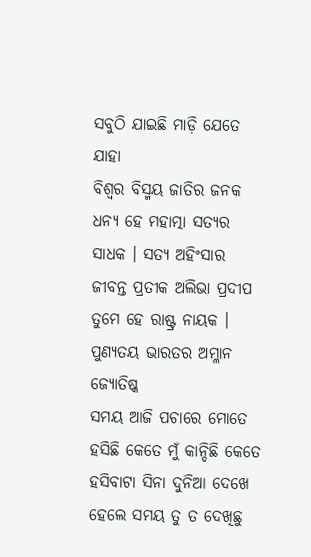ସବୁଠି ଯାଇଛି ମାଡ଼ି ଯେତେ ଯାହା
ବିଶ୍ଵର ବିସ୍ମୟ ଜାତିର ଜନକ ଧନ୍ୟ ହେ ମହାତ୍ମା ସତ୍ୟର ସାଧକ । ସତ୍ୟ ଅହିଂସାର ଜୀବନ୍ତ ପ୍ରତୀକ ଅଲିଭା ପ୍ରଦୀପ ତୁମେ ହେ ରାଷ୍ଟ୍ର ନାୟକ । ପୁଣ୍ୟତୟ ଭାରତର ଅମ୍ଳାନ ଜ୍ୟୋତିଷ୍କ
ସମୟ ଆଜି ପଚାରେ ମୋତେ ହସିଛି କେତେ ମୁଁ କାନ୍ଦିଛି କେତେ ହସିବାଟା ସିନା ଦୁନିଆ ଦେଖେ ହେଲେ ସମୟ ତୁ ତ ଦେଖିଛୁ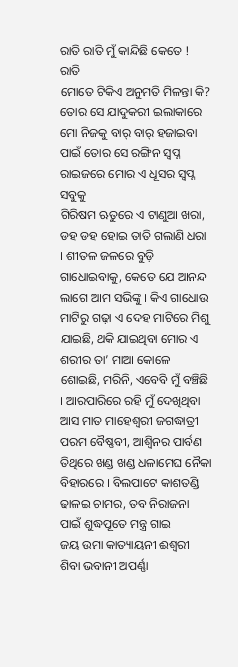ରାତି ରାତି ମୁଁ କାନ୍ଦିଛି କେତେ ! ରାତି
ମୋତେ ଟିକିଏ ଅନୁମତି ମିଳନ୍ତା କି? ତୋର ସେ ଯାଦୁକରୀ ଇଲାକାରେ ମୋ ନିଜକୁ ବାର୍ ବାର୍ ହଜାଇବା ପାଇଁ ତୋର ସେ ରଙ୍ଗିନ ସ୍ୱପ୍ନ ରାଇଜରେ ମୋର ଏ ଧୂସର ସ୍ୱପ୍ନ ସବୁକୁ
ଗିରିଷମ ଋତୁରେ ଏ ଟାଣୁଆ ଖରା, ଡହ ଡହ ହୋଇ ତାତି ଗଲାଣି ଧରା । ଶୀତଳ ଜଳରେ ବୁଡ଼ି ଗାଧୋଇବାକୁ, କେତେ ଯେ ଆନନ୍ଦ ଲାଗେ ଆମ ସଭିଙ୍କୁ । କିଏ ଗାଧୋଉ
ମାଟିରୁ ଗଢ଼ା ଏ ଦେହ ମାଟିରେ ମିଶୁ ଯାଇଛି, ଥକି ଯାଇଥିବା ମୋର ଏ ଶରୀର ତା’ ମାଆ କୋଳେ ଶୋଇଛି, ମରିନି, ଏବେବି ମୁଁ ବଞ୍ଚିଛି । ଆରପାରିରେ ରହି ମୁଁ ଦେଖିଥିବା
ଆସ ମାତ ମାହେଶ୍ୱରୀ ଜଗଦ୍ଧାତ୍ରୀ ପରମ ବୈଷ୍ଣବୀ, ଆଶ୍ଵିନର ପାର୍ବଣ ତିଥିରେ ଖଣ୍ଡ ଖଣ୍ଡ ଧଳାମେଘ ନୈକା ବିହାରରେ । ବିଲପାଟେ କାଶତଣ୍ଡି ଢାଳଇ ଚାମର, ତବ ନିରାଜନା ପାଇଁ ଶୁଦ୍ଧପୂତେ ମନ୍ତ୍ର ଗାଇ
ଜୟ ଉମା କାତ୍ୟାୟନୀ ଈଶ୍ୱରୀ ଶିବା ଭବାନୀ ଅପର୍ଣ୍ଣା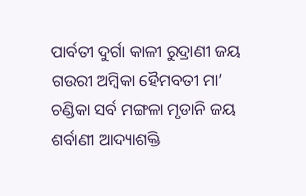ପାର୍ବତୀ ଦୁର୍ଗା କାଳୀ ରୁଦ୍ରାଣୀ ଜୟ ଗଉରୀ ଅମ୍ବିକା ହୈମବତୀ ମା’ ଚଣ୍ଡିକା ସର୍ବ ମଙ୍ଗଳା ମୃଡାନି ଜୟ ଶର୍ବାଣୀ ଆଦ୍ୟାଶକ୍ତି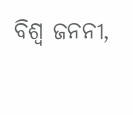ବିଶ୍ୱ ଜନନୀ,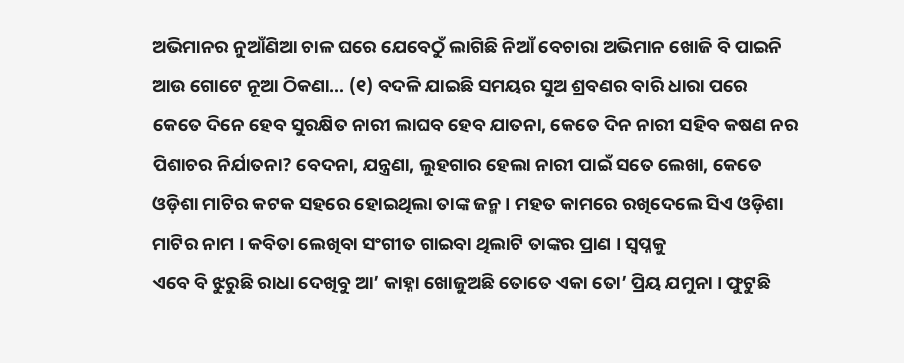ଅଭିମାନର ନୁଆଁଣିଆ ଚାଳ ଘରେ ଯେବେଠୁଁ ଲାଗିଛି ନିଆଁ ବେଚାରା ଅଭିମାନ ଖୋଜି ବି ପାଇନି ଆଉ ଗୋଟେ ନୂଆ ଠିକଣା… (୧) ବଦଳି ଯାଇଛି ସମୟର ସୁଅ ଶ୍ରବଣର ବାରି ଧାରା ପରେ
କେତେ ଦିନେ ହେବ ସୁରକ୍ଷିତ ନାରୀ ଲାଘବ ହେବ ଯାତନା, କେତେ ଦିନ ନାରୀ ସହିବ କଷଣ ନର ପିଶାଚର ନିର୍ଯାତନା? ବେଦନା, ଯନ୍ତ୍ରଣା, ଲୁହଗାର ହେଲା ନାରୀ ପାଇଁ ସତେ ଲେଖା, କେତେ
ଓଡ଼ିଶା ମାଟିର କଟକ ସହରେ ହୋଇଥିଲା ତାଙ୍କ ଜନ୍ମ । ମହତ କାମରେ ରଖିଦେଲେ ସିଏ ଓଡ଼ିଶା ମାଟିର ନାମ । କବିତା ଲେଖିବା ସଂଗୀତ ଗାଇବା ଥିଲାଟି ତାଙ୍କର ପ୍ରାଣ । ସ୍ୱପ୍ନକୁ
ଏବେ ବି ଝୁରୁଛି ରାଧା ଦେଖିବୁ ଆ’ କାହ୍ନା ଖୋଜୁଅଛି ତୋତେ ଏକା ତୋ’ ପ୍ରିୟ ଯମୁନା । ଫୁଟୁଛି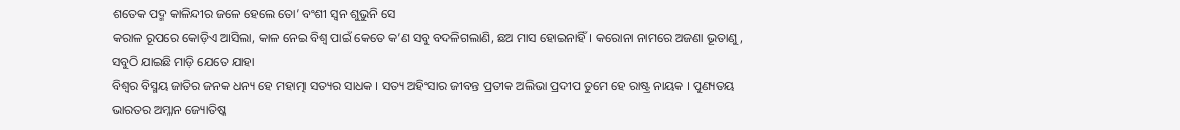ଶତେକ ପଦ୍ମ କାଳିନ୍ଦୀର ଜଳେ ହେଲେ ତୋ’ ବଂଶୀ ସ୍ୱନ ଶୁଭୁନି ସେ
କରାଳ ରୂପରେ କୋଡ଼ିଏ ଆସିଲା, କାଳ ନେଇ ବିଶ୍ୱ ପାଇଁ କେତେ କ’ଣ ସବୁ ବଦଳିଗଲାଣି, ଛଅ ମାସ ହୋଇନାହିଁ । କରୋନା ନାମରେ ଅଜଣା ଭୂତାଣୁ, ସବୁଠି ଯାଇଛି ମାଡ଼ି ଯେତେ ଯାହା
ବିଶ୍ଵର ବିସ୍ମୟ ଜାତିର ଜନକ ଧନ୍ୟ ହେ ମହାତ୍ମା ସତ୍ୟର ସାଧକ । ସତ୍ୟ ଅହିଂସାର ଜୀବନ୍ତ ପ୍ରତୀକ ଅଲିଭା ପ୍ରଦୀପ ତୁମେ ହେ ରାଷ୍ଟ୍ର ନାୟକ । ପୁଣ୍ୟତୟ ଭାରତର ଅମ୍ଳାନ ଜ୍ୟୋତିଷ୍କ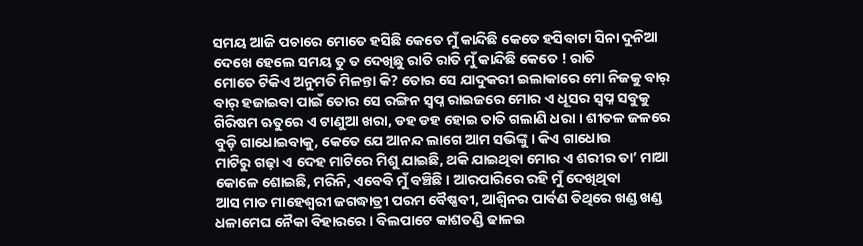ସମୟ ଆଜି ପଚାରେ ମୋତେ ହସିଛି କେତେ ମୁଁ କାନ୍ଦିଛି କେତେ ହସିବାଟା ସିନା ଦୁନିଆ ଦେଖେ ହେଲେ ସମୟ ତୁ ତ ଦେଖିଛୁ ରାତି ରାତି ମୁଁ କାନ୍ଦିଛି କେତେ ! ରାତି
ମୋତେ ଟିକିଏ ଅନୁମତି ମିଳନ୍ତା କି? ତୋର ସେ ଯାଦୁକରୀ ଇଲାକାରେ ମୋ ନିଜକୁ ବାର୍ ବାର୍ ହଜାଇବା ପାଇଁ ତୋର ସେ ରଙ୍ଗିନ ସ୍ୱପ୍ନ ରାଇଜରେ ମୋର ଏ ଧୂସର ସ୍ୱପ୍ନ ସବୁକୁ
ଗିରିଷମ ଋତୁରେ ଏ ଟାଣୁଆ ଖରା, ଡହ ଡହ ହୋଇ ତାତି ଗଲାଣି ଧରା । ଶୀତଳ ଜଳରେ ବୁଡ଼ି ଗାଧୋଇବାକୁ, କେତେ ଯେ ଆନନ୍ଦ ଲାଗେ ଆମ ସଭିଙ୍କୁ । କିଏ ଗାଧୋଉ
ମାଟିରୁ ଗଢ଼ା ଏ ଦେହ ମାଟିରେ ମିଶୁ ଯାଇଛି, ଥକି ଯାଇଥିବା ମୋର ଏ ଶରୀର ତା’ ମାଆ କୋଳେ ଶୋଇଛି, ମରିନି, ଏବେବି ମୁଁ ବଞ୍ଚିଛି । ଆରପାରିରେ ରହି ମୁଁ ଦେଖିଥିବା
ଆସ ମାତ ମାହେଶ୍ୱରୀ ଜଗଦ୍ଧାତ୍ରୀ ପରମ ବୈଷ୍ଣବୀ, ଆଶ୍ଵିନର ପାର୍ବଣ ତିଥିରେ ଖଣ୍ଡ ଖଣ୍ଡ ଧଳାମେଘ ନୈକା ବିହାରରେ । ବିଲପାଟେ କାଶତଣ୍ଡି ଢାଳଇ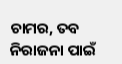ଚାମର, ତବ ନିରାଜନା ପାଇଁ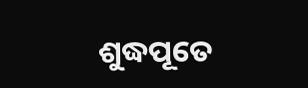ଶୁଦ୍ଧପୂତେ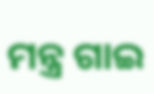ମନ୍ତ୍ର ଗାଇ